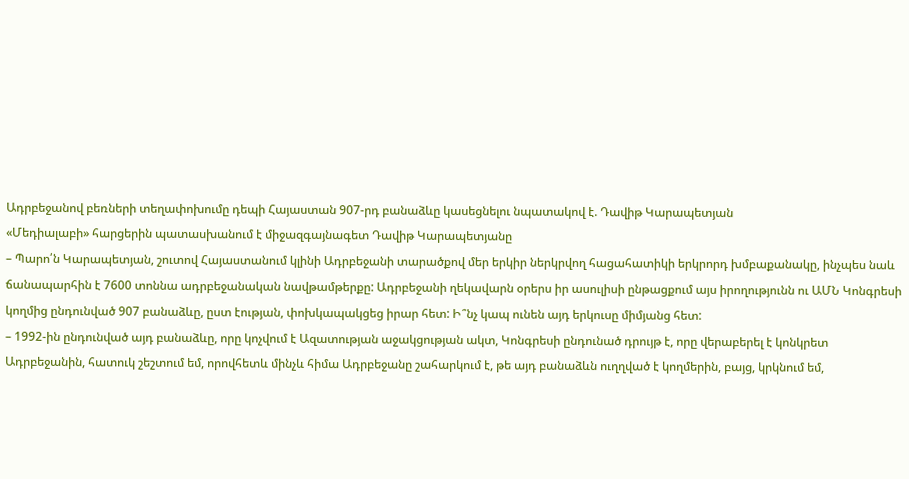Ադրբեջանով բեռների տեղափոխումը դեպի Հայաստան 907-րդ բանաձևը կասեցնելու նպատակով է. Դավիթ Կարապետյան
«Մեդիալաբի» հարցերին պատասխանում է միջազգայնագետ Դավիթ Կարապետյանը
– Պարո՛ն Կարապետյան, շուտով Հայաստանում կլինի Ադրբեջանի տարածքով մեր երկիր ներկրվող հացահատիկի երկրորդ խմբաքանակը, ինչպես նաև ճանապարհին է 7600 տոննա ադրբեջանական նավթամթերքը: Ադրբեջանի ղեկավարն օրերս իր ասուլիսի ընթացքում այս իրողությունն ու ԱՄՆ Կոնգրեսի կողմից ընդունված 907 բանաձևը, ըստ էության, փոխկապակցեց իրար հետ: Ի՞նչ կապ ունեն այդ երկուսը միմյանց հետ:
– 1992-ին ընդունված այդ բանաձևը, որը կոչվում է Ազատության աջակցության ակտ, Կոնգրեսի ընդունած դրույթ է, որը վերաբերել է կոնկրետ Ադրբեջանին, հատուկ շեշտում եմ, որովհետև մինչև հիմա Ադրբեջանը շահարկում է, թե այդ բանաձևն ուղղված է կողմերին, բայց, կրկնում եմ,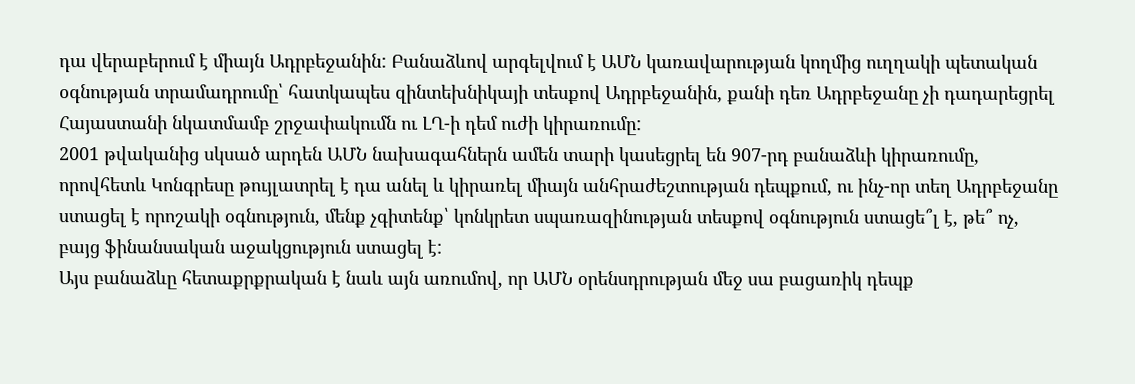դա վերաբերում է միայն Ադրբեջանին: Բանաձևով արգելվում է ԱՄՆ կառավարության կողմից ուղղակի պետական օգնության տրամադրումը՝ հատկապես զինտեխնիկայի տեսքով Ադրբեջանին, քանի դեռ Ադրբեջանը չի դադարեցրել Հայաստանի նկատմամբ շրջափակումն ու ԼՂ-ի դեմ ուժի կիրառումը:
2001 թվականից սկսած արդեն ԱՄՆ նախագահներն ամեն տարի կասեցրել են 907-րդ բանաձևի կիրառումը, որովհետև Կոնգրեսը թույլատրել է դա անել և կիրառել միայն անհրաժեշտության դեպքում, ու ինչ-որ տեղ Ադրբեջանը ստացել է որոշակի օգնություն, մենք չգիտենք՝ կոնկրետ սպառազինության տեսքով օգնություն ստացե՞լ է, թե՞ ոչ, բայց ֆինանսական աջակցություն ստացել է:
Այս բանաձևը հետաքրքրական է նաև այն առումով, որ ԱՄՆ օրենսդրության մեջ սա բացառիկ դեպք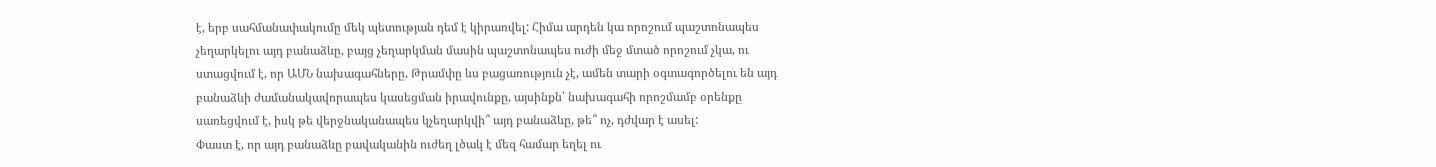է, երբ սահմանափակումը մեկ պետության դեմ է կիրառվել: Հիմա արդեն կա որոշում պաշտոնապես չեղարկելու այդ բանաձևը, բայց չեղարկման մասին պաշտոնապես ուժի մեջ մտած որոշում չկա, ու ստացվում է, որ ԱՄՆ նախագահները, Թրամփը ևս բացառություն չէ, ամեն տարի օգտագործելու են այդ բանաձևի ժամանակավորապես կասեցման իրավունքը, այսինքն՝ նախագահի որոշմամբ օրենքը սառեցվում է, իսկ թե վերջնականապես կչեղարկվի՞ այդ բանաձևը, թե՞ ոչ, դժվար է ասել:
Փաստ է, որ այդ բանաձևը բավականին ուժեղ լծակ է մեզ համար եղել ու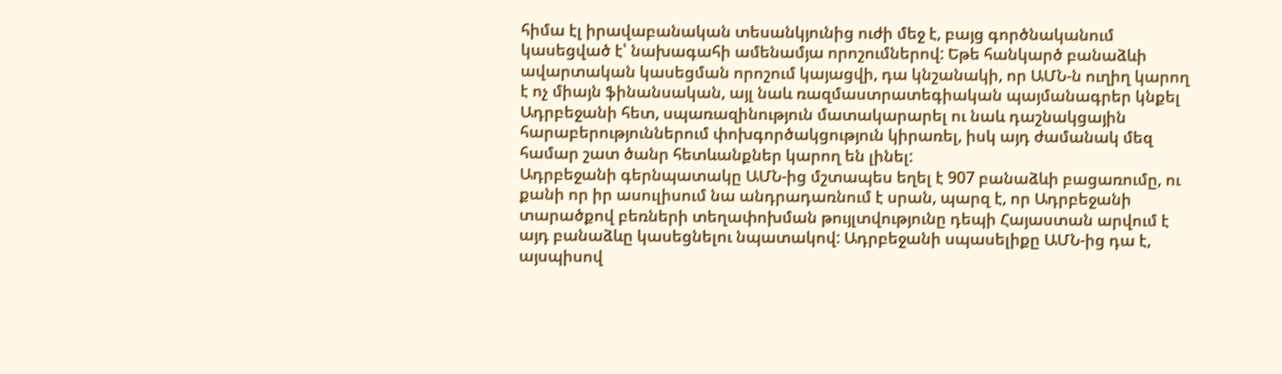հիմա էլ իրավաբանական տեսանկյունից ուժի մեջ է, բայց գործնականում կասեցված է՝ նախագահի ամենամյա որոշումներով: Եթե հանկարծ բանաձևի ավարտական կասեցման որոշում կայացվի, դա կնշանակի, որ ԱՄՆ-ն ուղիղ կարող է ոչ միայն ֆինանսական, այլ նաև ռազմաստրատեգիական պայմանագրեր կնքել Ադրբեջանի հետ, սպառազինություն մատակարարել ու նաև դաշնակցային հարաբերություններում փոխգործակցություն կիրառել, իսկ այդ ժամանակ մեզ համար շատ ծանր հետևանքներ կարող են լինել:
Ադրբեջանի գերնպատակը ԱՄՆ-ից մշտապես եղել է 907 բանաձևի բացառումը, ու քանի որ իր ասուլիսում նա անդրադառնում է սրան, պարզ է, որ Ադրբեջանի տարածքով բեռների տեղափոխման թույլտվությունը դեպի Հայաստան արվում է այդ բանաձևը կասեցնելու նպատակով: Ադրբեջանի սպասելիքը ԱՄՆ-ից դա է, այսպիսով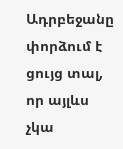Ադրբեջանը փորձում է ցույց տալ, որ այլևս չկա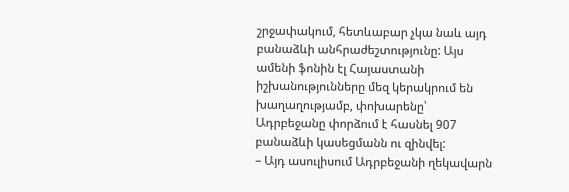շրջափակում, հետևաբար չկա նաև այդ բանաձևի անհրաժեշտությունը: Այս ամենի ֆոնին էլ Հայաստանի իշխանությունները մեզ կերակրում են խաղաղությամբ, փոխարենը՝ Ադրբեջանը փորձում է հասնել 907 բանաձևի կասեցմանն ու զինվել:
– Այդ ասուլիսում Ադրբեջանի ղեկավարն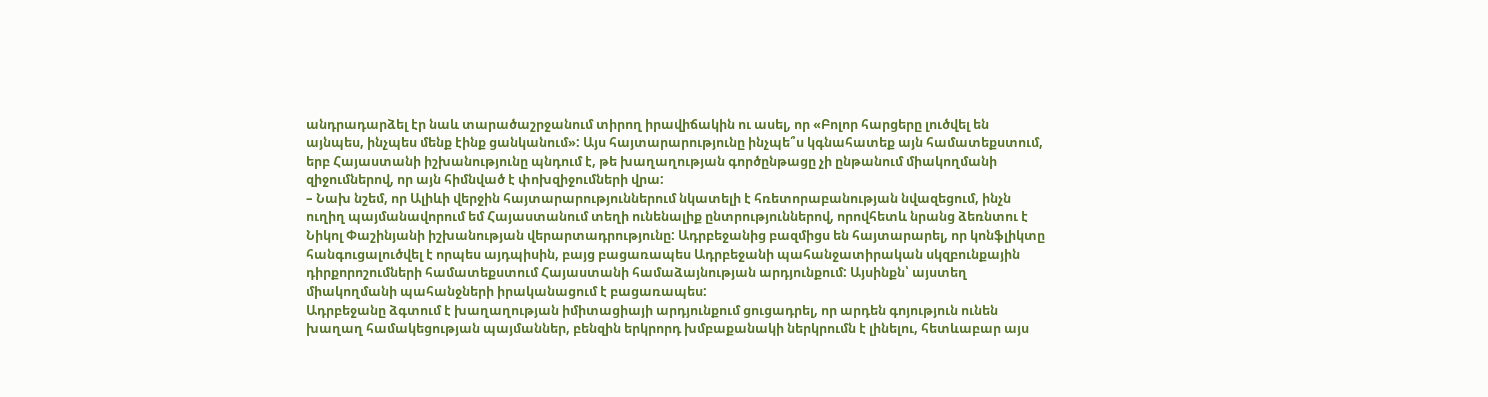անդրադարձել էր նաև տարածաշրջանում տիրող իրավիճակին ու ասել, որ «Բոլոր հարցերը լուծվել են այնպես, ինչպես մենք էինք ցանկանում»: Այս հայտարարությունը ինչպե՞ս կգնահատեք այն համատեքստում, երբ Հայաստանի իշխանությունը պնդում է, թե խաղաղության գործընթացը չի ընթանում միակողմանի զիջումներով, որ այն հիմնված է փոխզիջումների վրա:
– Նախ նշեմ, որ Ալիևի վերջին հայտարարություններում նկատելի է հռետորաբանության նվազեցում, ինչն ուղիղ պայմանավորում եմ Հայաստանում տեղի ունենալիք ընտրություններով, որովհետև նրանց ձեռնտու է Նիկոլ Փաշինյանի իշխանության վերարտադրությունը: Ադրբեջանից բազմիցս են հայտարարել, որ կոնֆլիկտը հանգուցալուծվել է որպես այդպիսին, բայց բացառապես Ադրբեջանի պահանջատիրական սկզբունքային դիրքորոշումների համատեքստում Հայաստանի համաձայնության արդյունքում: Այսինքն՝ այստեղ միակողմանի պահանջների իրականացում է բացառապես:
Ադրբեջանը ձգտում է խաղաղության իմիտացիայի արդյունքում ցուցադրել, որ արդեն գոյություն ունեն խաղաղ համակեցության պայմաններ, բենզին երկրորդ խմբաքանակի ներկրումն է լինելու, հետևաբար այս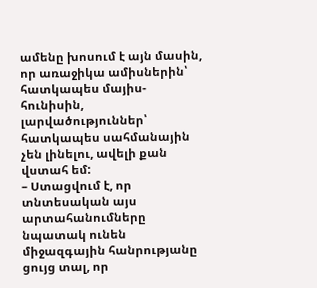ամենը խոսում է այն մասին, որ առաջիկա ամիսներին՝ հատկապես մայիս-հունիսին, լարվածություններ՝ հատկապես սահմանային չեն լինելու, ավելի քան վստահ եմ:
– Ստացվում է, որ տնտեսական այս արտահանումները նպատակ ունեն միջազգային հանրությանը ցույց տալ, որ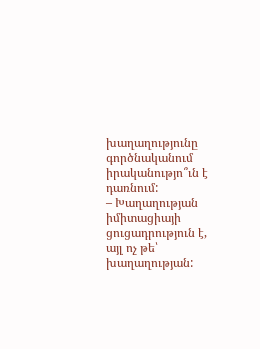խաղաղությունը գործնականում իրականությո՞ւն է դառնում:
– Խաղաղության իմիտացիայի ցուցադրություն է, այլ ոչ թե՝ խաղաղության: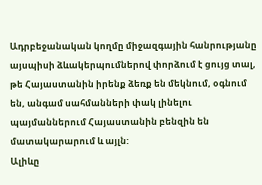Ադրբեջանական կողմը միջազգային հանրությանը այսպիսի ձևակերպումներով փորձում է ցույց տալ, թե Հայաստանին իրենք ձեռք են մեկնում, օգնում են, անգամ սահմանների փակ լինելու պայմաններում Հայաստանին բենզին են մատակարարում և այլն:
Ալիևը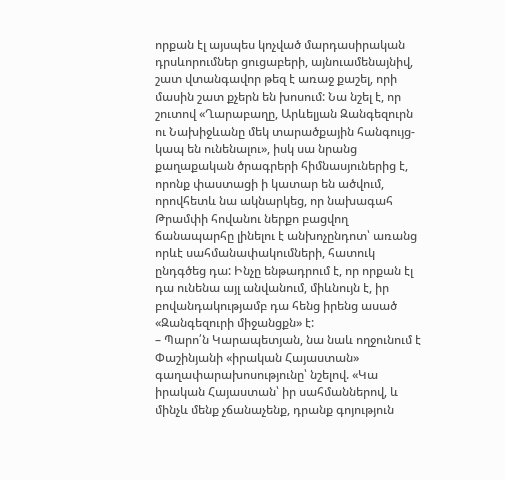որքան էլ այսպես կոչված մարդասիրական դրսևորումներ ցուցաբերի, այնուամենայնիվ, շատ վտանգավոր թեզ է առաջ քաշել, որի մասին շատ քչերն են խոսում: Նա նշել է, որ շուտով «Ղարաբաղը, Արևելյան Զանգեզուրն ու Նախիջևանը մեկ տարածքային հանգույց-կապ են ունենալու», իսկ սա նրանց քաղաքական ծրագրերի հիմնասյուներից է, որոնք փաստացի ի կատար են ածվում, որովհետև նա ակնարկեց, որ նախագահ Թրամփի հովանու ներքո բացվող ճանապարհը լինելու է անխոչընդոտ՝ առանց որևէ սահմանափակումների, հատուկ ընդգծեց դա: Ինչը ենթադրում է, որ որքան էլ դա ունենա այլ անվանում, միևնույն է, իր բովանդակությամբ դա հենց իրենց ասած «Զանգեզուրի միջանցքն» է:
– Պարո՛ն Կարապետյան, նա նաև ողջունում է Փաշինյանի «իրական Հայաստան» գաղափարախոսությունը՝ նշելով. «Կա իրական Հայաստան՝ իր սահմաններով, և մինչև մենք չճանաչենք, դրանք գոյություն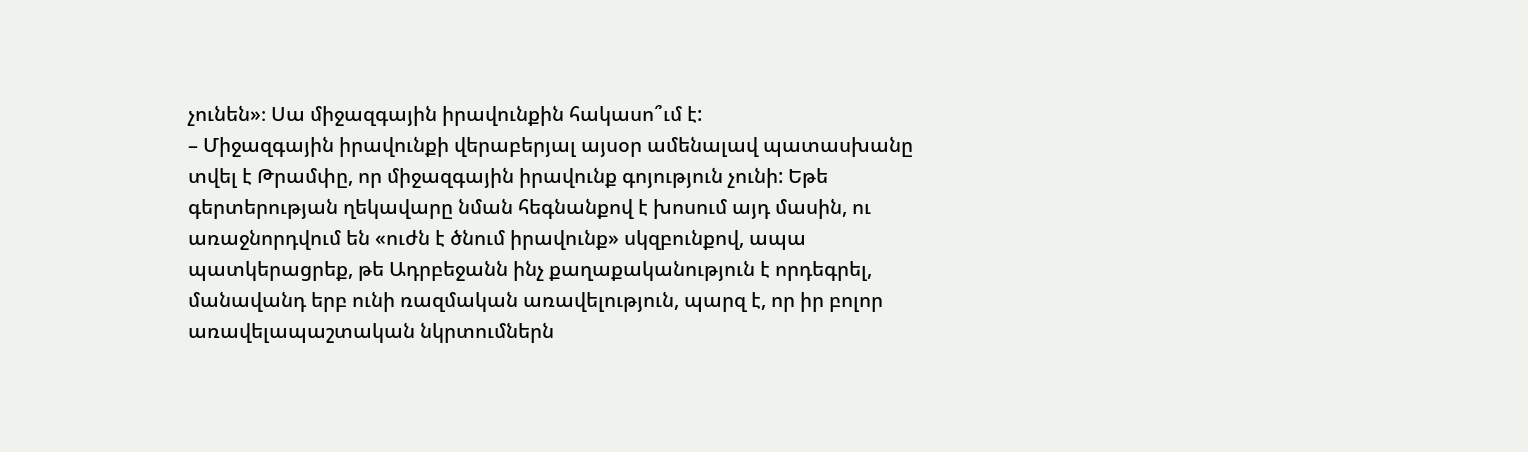չունեն»։ Սա միջազգային իրավունքին հակասո՞ւմ է:
– Միջազգային իրավունքի վերաբերյալ այսօր ամենալավ պատասխանը տվել է Թրամփը, որ միջազգային իրավունք գոյություն չունի: Եթե գերտերության ղեկավարը նման հեգնանքով է խոսում այդ մասին, ու առաջնորդվում են «ուժն է ծնում իրավունք» սկզբունքով, ապա պատկերացրեք, թե Ադրբեջանն ինչ քաղաքականություն է որդեգրել, մանավանդ երբ ունի ռազմական առավելություն, պարզ է, որ իր բոլոր առավելապաշտական նկրտումներն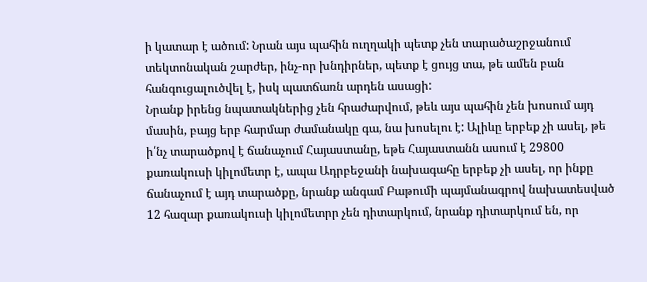ի կատար է ածում: Նրան այս պահին ուղղակի պետք չեն տարածաշրջանում տեկտոնական շարժեր, ինչ-որ խնդիրներ, պետք է ցույց տա, թե ամեն բան հանգուցալուծվել է, իսկ պատճառն արդեն ասացի:
Նրանք իրենց նպատակներից չեն հրաժարվում, թեև այս պահին չեն խոսում այդ մասին, բայց երբ հարմար ժամանակը գա, նա խոսելու է: Ալիևը երբեք չի ասել, թե ի՛նչ տարածքով է ճանաչում Հայաստանը, եթե Հայաստանն ասում է 29800 քառակուսի կիլոմետր է, ապա Ադրբեջանի նախագահը երբեք չի ասել, որ ինքը ճանաչում է այդ տարածքը, նրանք անգամ Բաթումի պայմանագրով նախատեսված 12 հազար քառակուսի կիլոմետրր չեն դիտարկում, նրանք դիտարկում են, որ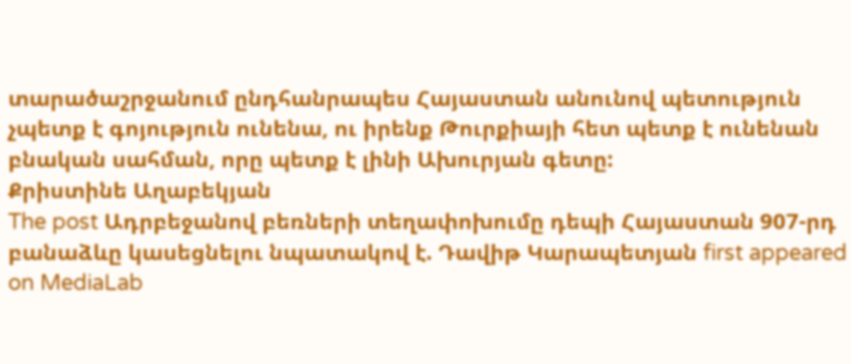տարածաշրջանում ընդհանրապես Հայաստան անունով պետություն չպետք է գոյություն ունենա, ու իրենք Թուրքիայի հետ պետք է ունենան բնական սահման, որը պետք է լինի Ախուրյան գետը:
Քրիստինե Աղաբեկյան
The post Ադրբեջանով բեռների տեղափոխումը դեպի Հայաստան 907-րդ բանաձևը կասեցնելու նպատակով է. Դավիթ Կարապետյան first appeared on MediaLab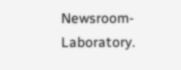Newsroom-Laboratory.